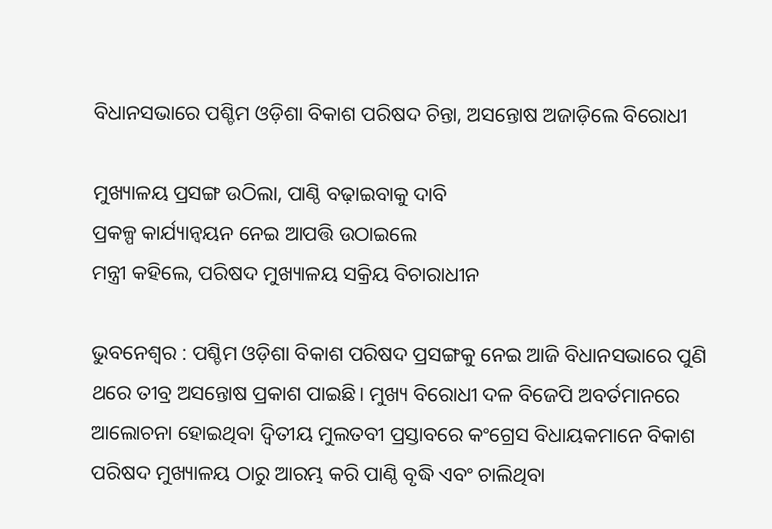ବିଧାନସଭାରେ ପଶ୍ଚିମ ଓଡ଼ିଶା ବିକାଶ ପରିଷଦ ଚିନ୍ତା, ଅସନ୍ତୋଷ ଅଜାଡ଼ିଲେ ବିରୋଧୀ

ମୁଖ୍ୟାଳୟ ପ୍ରସଙ୍ଗ ଉଠିଲା, ପାଣ୍ଠି ବଢ଼ାଇବାକୁ ଦାବି
ପ୍ରକଳ୍ପ କାର୍ଯ୍ୟାନ୍ବୟନ ନେଇ ଆପତ୍ତି ଉଠାଇଲେ
ମନ୍ତ୍ରୀ କହିଲେ, ପରିଷଦ ମୁଖ୍ୟାଳୟ ସକ୍ରିୟ ବିଚାରାଧୀନ

ଭୁବନେଶ୍ବର : ପଶ୍ଚିମ ଓଡ଼ିଶା ବିକାଶ ପରିଷଦ ପ୍ରସଙ୍ଗକୁ ନେଇ ଆଜି ବିଧାନସଭାରେ ପୁଣି ଥରେ ତୀବ୍ର ଅସନ୍ତୋଷ ପ୍ରକାଶ ପାଇଛି। ମୁଖ୍ୟ ବିରୋଧୀ ଦଳ ବିଜେପି ଅବର୍ତମାନରେ ଆଲୋଚନା ହୋଇଥିବା ଦ୍ବିତୀୟ ମୁଲତବୀ ପ୍ରସ୍ତାବରେ କଂଗ୍ରେସ ବିଧାୟକମାନେ ବିକାଶ ପରିଷଦ ମୁଖ୍ୟାଳୟ ଠାରୁ ଆରମ୍ଭ କରି ପାଣ୍ଠି ବୃଦ୍ଧି ଏବଂ ଚାଲିଥିବା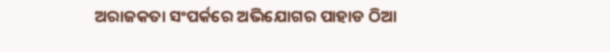ଅରାଜକତା ସଂପର୍କରେ ଅଭିଯୋଗର ପାହାଡ ଠିଆ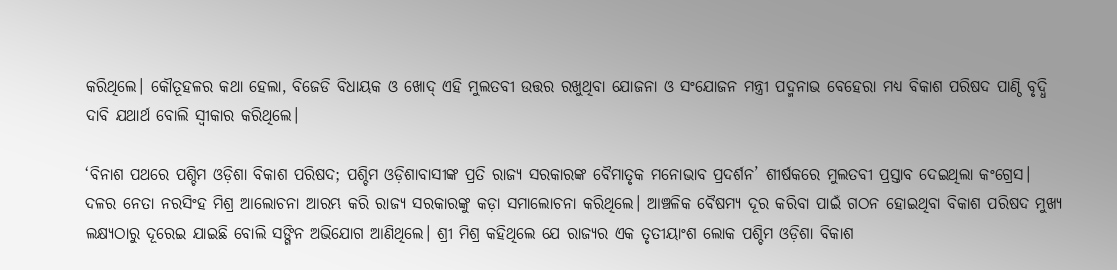କରିଥିଲେ। କୌତୂହଳର କଥା ହେଲା, ବିଜେଡି ବିଧାୟକ ଓ ଖୋଦ୍ ଏହି ମୁଲତବୀ ଉତ୍ତର ରଖୁଥିବା ଯୋଜନା ଓ ସଂଯୋଜନ ମନ୍ତ୍ରୀ ପଦ୍ମନାଭ ବେହେରା ମଧ୍ୟ ବିକାଶ ପରିଷଦ ପାଣ୍ଠି ବୃଦ୍ଧି ଦାବି ଯଥାର୍ଥ ବୋଲି ସ୍ବୀକାର କରିଥିଲେ।

‘ବିନାଶ ପଥରେ ପଶ୍ଚିମ ଓଡ଼ିଶା ବିକାଶ ପରିଷଦ; ପଶ୍ଚିମ ଓଡ଼ିଶାବାସୀଙ୍କ ପ୍ରତି ରାଜ୍ୟ ସରକାରଙ୍କ ବୈମାତୃକ ମନୋଭାବ ପ୍ରଦର୍ଶନ’ ଶୀର୍ଷକରେ ମୁଲତବୀ ପ୍ରସ୍ତାବ ଦେଇଥିଲା କଂଗ୍ରେସ। ଦଳର ନେତା ନରସିଂହ ମିଶ୍ର ଆଲୋଚନା ଆରମ୍ଭ କରି ରାଜ୍ୟ ସରକାରଙ୍କୁ କଡ଼ା ସମାଲୋଚନା କରିଥିଲେ। ଆଞ୍ଚଳିକ ବୈଷମ୍ୟ ଦୂର କରିବା ପାଇଁ ଗଠନ ହୋଇଥିବା ବିକାଶ ପରିଷଦ ମୁଖ୍ୟ ଲକ୍ଷ୍ୟଠାରୁ ଦୂରେଇ ଯାଇଛି ବୋଲି ସଙ୍ଗିନ ଅଭିଯୋଗ ଆଣିଥିଲେ। ଶ୍ରୀ ମିଶ୍ର କହିଥିଲେ ଯେ ରାଜ୍ୟର ଏକ ତୃତୀୟାଂଶ ଲୋକ ପଶ୍ଚିମ ଓଡ଼ିଶା ବିକାଶ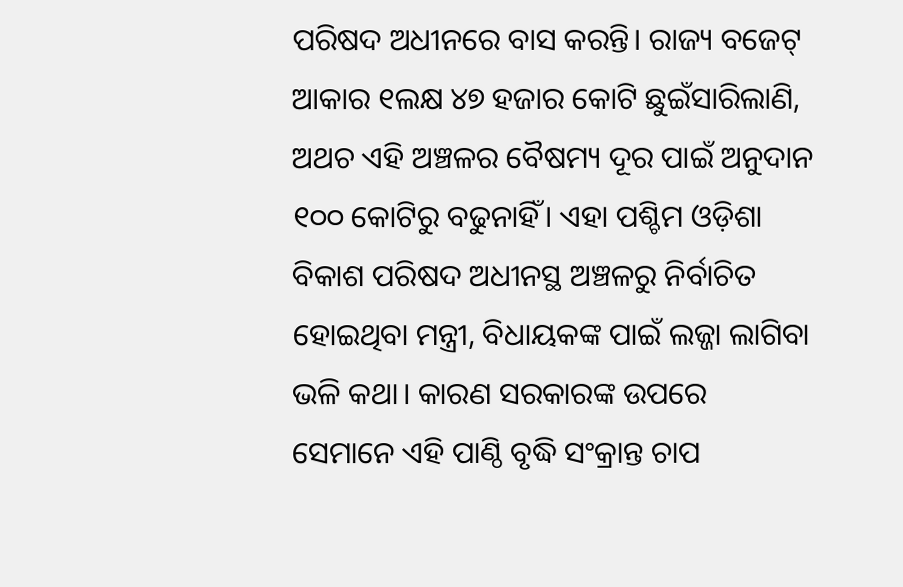ପରିଷଦ ଅଧୀନରେ ବାସ କରନ୍ତି। ରାଜ୍ୟ ବଜେଟ୍ ଆକାର ୧ଲକ୍ଷ ୪୭ ହଜାର କୋଟି ଛୁଇଁସାରିଲାଣି, ଅଥଚ ଏହି ଅଞ୍ଚଳର ବୈଷମ୍ୟ ଦୂର ପାଇଁ ଅନୁଦାନ ୧୦୦ କୋଟିରୁ ବଢୁନାହିଁ। ଏହା ପଶ୍ଚିମ ଓଡ଼ିଶା ବିକାଶ ପରିଷଦ ଅଧୀନସ୍ଥ ଅଞ୍ଚଳରୁ ନିର୍ବାଚିତ ହୋଇଥିବା ମନ୍ତ୍ରୀ, ବିଧାୟକଙ୍କ ପାଇଁ ଲଜ୍ଜା ଲାଗିବା ଭଳି କଥା। କାରଣ ସରକାରଙ୍କ ଉପରେ ସେମାନେ ଏହି ପାଣ୍ଠି ବୃଦ୍ଧି ସଂକ୍ରାନ୍ତ ଚାପ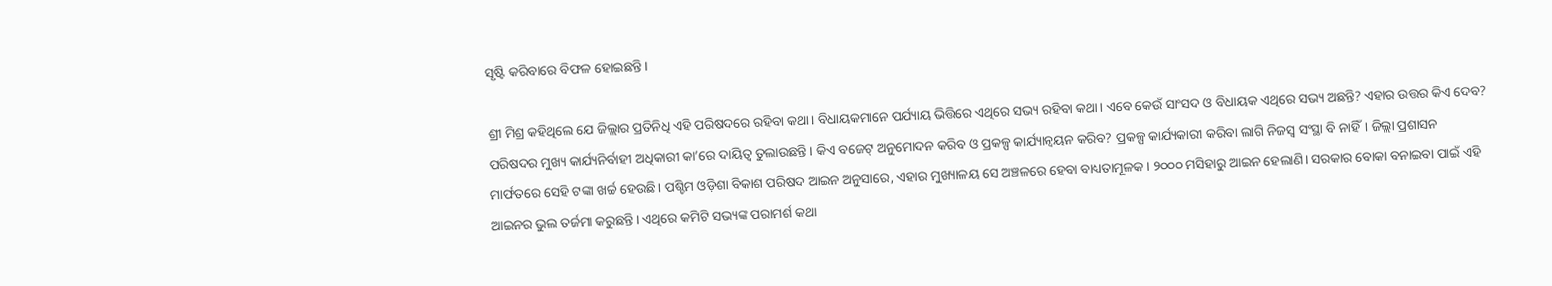ସୃଷ୍ଟି କରିବାରେ ବିଫଳ ହୋଇଛନ୍ତି।

ଶ୍ରୀ ମିଶ୍ର କହିଥିଲେ ଯେ ଜିଲ୍ଲାର ପ୍ରତିନିଧି ଏହି ପରିଷଦରେ ରହିବା କଥା। ବିଧାୟକମାନେ ପର୍ଯ୍ୟାୟ ଭିତ୍ତିରେ ଏଥିରେ ସଭ୍ୟ ରହିବା କଥା। ଏବେ କେଉଁ ସାଂସଦ ଓ ବିଧାୟକ ଏଥିରେ ସଭ୍ୟ ଅଛନ୍ତି? ଏହାର ଉତ୍ତର କିଏ ଦେବ? ପରିଷଦର ମୁଖ୍ୟ କାର୍ଯ୍ୟନିର୍ବାହୀ ଅଧିକାରୀ କା’ରେ ଦାୟିତ୍ବ ତୁଲାଉଛନ୍ତି। କିଏ ବଜେଟ୍ ଅନୁମୋଦନ କରିବ ଓ ପ୍ରକଳ୍ପ କାର୍ଯ୍ୟାନ୍ବୟନ କରିବ? ପ୍ରକଳ୍ପ କାର୍ଯ୍ୟକାରୀ କରିବା ଲାଗି ନିଜସ୍ବ ସଂସ୍ଥା ବି ନାହିଁ। ଜିଲ୍ଲା ପ୍ରଶାସନ ମାର୍ଫତରେ ସେହି ଟଙ୍କା ଖର୍ଚ୍ଚ ହେଉଛି। ପଶ୍ଚିମ ଓଡ଼ିଶା ବିକାଶ ପରିଷଦ ଆଇନ ଅନୁସାରେ, ଏହାର ମୁଖ୍ୟାଳୟ ସେ ଅଞ୍ଚଳରେ ହେବା ବାଧ୍ୟତାମୂଳକ। ୨୦୦୦ ମସିହାରୁ ଆଇନ ହେଲାଣି। ସରକାର ବୋକା ବନାଇବା ପାଇଁ ଏହି ଆଇନର ଭୁଲ ତର୍ଜମା କରୁଛନ୍ତି। ଏଥିରେ କମିଟି ସଭ୍ୟଙ୍କ ପରାମର୍ଶ କଥା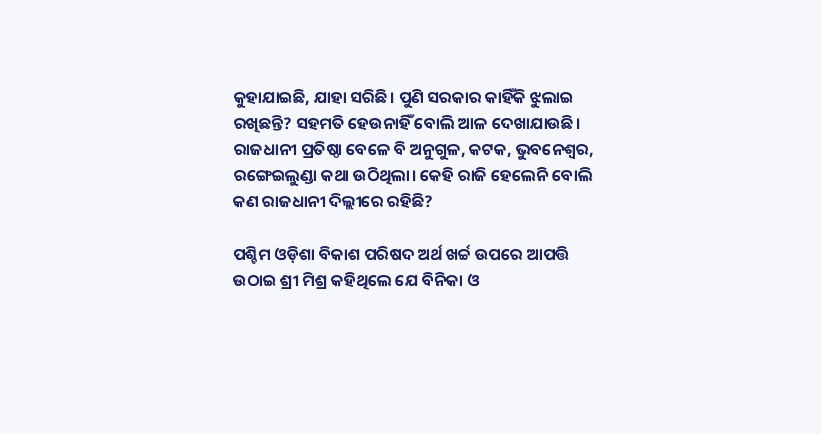କୁହାଯାଇଛି, ଯାହା ସରିଛି। ପୁଣି ସରକାର କାହିଁକି ଝୁଲାଇ ରଖିଛନ୍ତି? ସହମତି ହେଉନାହିଁ ବୋଲି ଆଳ ଦେଖାଯାଉଛି। ରାଜଧାନୀ ପ୍ରତିଷ୍ଠା ବେଳେ ବି ଅନୁଗୁଳ, କଟକ, ଭୁବନେଶ୍ବର, ରଙ୍ଗେଇଲୁଣ୍ଡା କଥା ଉଠିଥିଲା। କେହି ରାଜି ହେଲେନି ବୋଲି କଣ ରାଜଧାନୀ ଦିଲ୍ଲୀରେ ରହିଛି?

ପଶ୍ଚିମ ଓଡ଼ିଶା ବିକାଶ ପରିଷଦ ଅର୍ଥ ଖର୍ଚ୍ଚ ଉପରେ ଆପତ୍ତି ଉଠାଇ ଶ୍ରୀ ମିଶ୍ର କହିଥିଲେ ଯେ ବିନିକା ଓ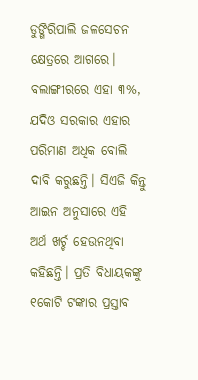ଡୁଙ୍ଗିରିପାଲି ଜଳସେଚନ କ୍ଷେତ୍ରରେ ଆଗରେ। ବଲାଙ୍ଗୀରରେ ଏହା ୩%, ଯଦିଓ ସରକାର ଏହାର ପରିମାଣ ଅଧିକ ବୋଲି ଦାବି କରୁଛନ୍ତି। ସିଏଜି କିନ୍ତୁ ଆଇନ ଅନୁସାରେ ଏହି ଅର୍ଥ ଖର୍ଚ୍ଚ ହେଉନଥିବା କହିଛନ୍ତି। ପ୍ରତି ବିଧାୟକଙ୍କୁ ୧କୋଟି ଟଙ୍କାର ପ୍ରସ୍ତାବ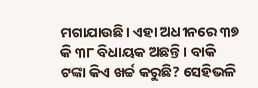ମଗାଯାଉଛି। ଏହା ଅଧୀନରେ ୩୭ କି ୩୮ ବିଧାୟକ ଅଛନ୍ତି। ବାକି ଟଙ୍କା କିଏ ଖର୍ଚ୍ଚ କରୁଛି? ସେହିଭଳି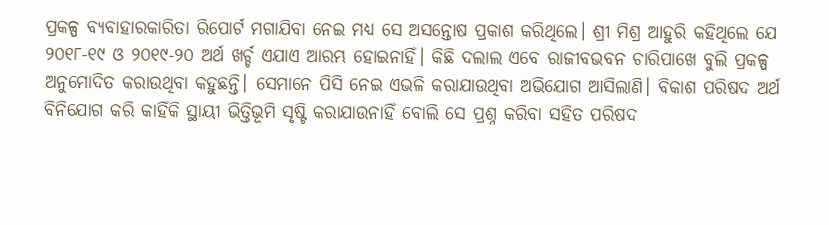ପ୍ରକଳ୍ପ ବ୍ୟବାହାରକାରିତା ରିପୋର୍ଟ ମଗାଯିବା ନେଇ ମଧ୍ୟ ସେ ଅସନ୍ତୋଷ ପ୍ରକାଶ କରିଥିଲେ। ଶ୍ରୀ ମିଶ୍ର ଆହୁରି କହିଥିଲେ ଯେ ୨୦୧୮-୧୯ ଓ ୨୦୧୯-୨୦ ଅର୍ଥ ଖର୍ଚ୍ଚ ଏଯାଏ ଆରମ୍ଭ ହୋଇନାହିଁ। କିଛି ଦଲାଲ ଏବେ ରାଜୀବଭବନ ଚାରିପାଖେ ବୁଲି ପ୍ରକଳ୍ପ ଅନୁମୋଦିତ କରାଉଥିବା କହୁଛନ୍ତି। ସେମାନେ ପିସି ନେଇ ଏଭଳି କରାଯାଉଥିବା ଅଭିଯୋଗ ଆସିଲାଣି। ବିକାଶ ପରିଷଦ ଅର୍ଥ ବିନିଯୋଗ କରି କାହିଁକି ସ୍ଥାୟୀ ଭିତ୍ତିଭୂମି ସୃଷ୍ଟି କରାଯାଉନାହିଁ ବୋଲି ସେ ପ୍ରଶ୍ନ କରିବା ସହିତ ପରିଷଦ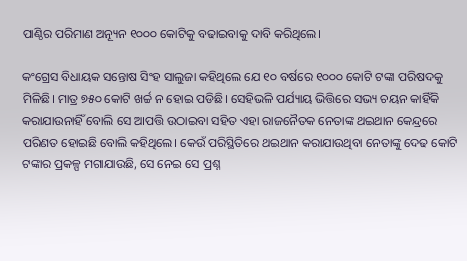ପାଣ୍ଠିର ପରିମାଣ ଅନ୍ୟୂନ ୧୦୦୦ କୋଟିକୁ ବଢାଇବାକୁ ଦାବି କରିଥିଲେ।

କଂଗ୍ରେସ ବିଧାୟକ ସନ୍ତୋଷ ସିଂହ ସାଲୁଜା କହିଥିଲେ ଯେ ୧୦ ବର୍ଷରେ ୧୦୦୦ କୋଟି ଟଙ୍କା ପରିଷଦକୁ ମିଳିଛି। ମାତ୍ର ୭୫୦ କୋଟି ଖର୍ଚ୍ଚ ନ ହୋଇ ପଡିଛି। ସେହିଭଳି ପର୍ଯ୍ୟାୟ ଭିତ୍ତିରେ ସଭ୍ୟ ଚୟନ କାହିଁକି କରାଯାଉନାହିଁ ବୋଲି ସେ ଆପତ୍ତି ଉଠାଇବା ସହିତ ଏହା ରାଜନୈତକ ନେତାଙ୍କ ଥଇଥାନ କେନ୍ଦ୍ରରେ ପରିଣତ ହୋଇଛି ବୋଲି କହିଥିଲେ। କେଉଁ ପରିସ୍ଥିତିରେ ଥଇଥାନ କରାଯାଉଥିବା ନେତାଙ୍କୁ ଦେଢ କୋଟି ଟଙ୍କାର ପ୍ରକଳ୍ପ ମଗାଯାଉଛି, ସେ ନେଇ ସେ ପ୍ରଶ୍ନ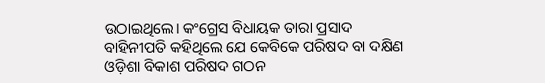ଉଠାଇଥିଲେ। କଂଗ୍ରେସ ବିଧାୟକ ତାରା ପ୍ରସାଦ ବାହିନୀପତି କହିଥିଲେ ଯେ କେବିକେ ପରିଷଦ ବା ଦକ୍ଷିଣ ଓଡ଼ିଶା ବିକାଶ ପରିଷଦ ଗଠନ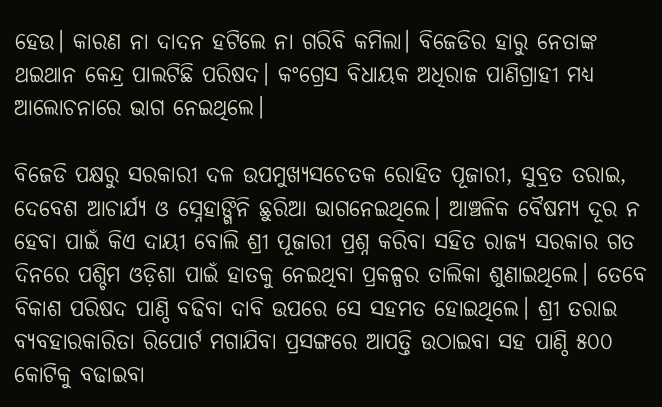ହେଉ। କାରଣ ନା ଦାଦନ ହଟିଲେ ନା ଗରିବି କମିଲା। ବିଜେଡିର ହାରୁ ନେତାଙ୍କ ଥଇଥାନ କେନ୍ଦ୍ର ପାଲଟିଛି ପରିଷଦ। କଂଗ୍ରେସ ବିଧାୟକ ଅଧିରାଜ ପାଣିଗ୍ରାହୀ ମଧ୍ୟ ଆଲୋଚନାରେ ଭାଗ ନେଇଥିଲେ।

ବିଜେଡି ପକ୍ଷରୁ ସରକାରୀ ଦଳ ଉପମୁଖ୍ୟସଚେତକ ରୋହିତ ପୂଜାରୀ, ସୁବ୍ରତ ତରାଇ, ଦେବେଶ ଆଚାର୍ଯ୍ୟ ଓ ସ୍ନେହାଙ୍ଗିନି ଛୁରିଆ ଭାଗନେଇଥିଲେ। ଆଞ୍ଚଳିକ ବୈଷମ୍ୟ ଦୂର ନ ହେବା ପାଇଁ କିଏ ଦାୟୀ ବୋଲି ଶ୍ରୀ ପୂଜାରୀ ପ୍ରଶ୍ନ କରିବା ସହିତ ରାଜ୍ୟ ସରକାର ଗତ ଦିନରେ ପଶ୍ଚିମ ଓଡ଼ିଶା ପାଇଁ ହାତକୁ ନେଇଥିବା ପ୍ରକଳ୍ପର ତାଲିକା ଶୁଣାଇଥିଲେ। ତେବେ ବିକାଶ ପରିଷଦ ପାଣ୍ଠି ବଢିବା ଦାବି ଉପରେ ସେ ସହମତ ହୋଇଥିଲେ। ଶ୍ରୀ ତରାଇ ବ୍ୟବହାରକାରିତା ରିପୋର୍ଟ ମଗାଯିବା ପ୍ରସଙ୍ଗରେ ଆପତ୍ତି ଉଠାଇବା ସହ ପାଣ୍ଠି ୫୦୦ କୋଟିକୁ ବଢାଇବା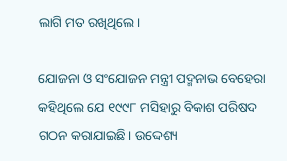ଲାଗି ମତ ରଖିଥିଲେ।

ଯୋଜନା ଓ ସଂଯୋଜନ ମନ୍ତ୍ରୀ ପଦ୍ମନାଭ ବେହେରା କହିଥିଲେ ଯେ ୧୯୯୮ ମସିହାରୁ ବିକାଶ ପରିଷଦ ଗଠନ କରାଯାଇଛି। ଉଦ୍ଦେଶ୍ୟ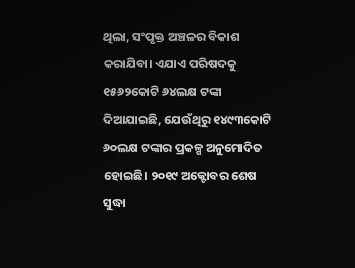ଥିଲା, ସଂପୃକ୍ତ ଅଞ୍ଚଳର ବିକାଶ କରାଯିବା। ଏଯାଏ ପରିଷଦକୁ ୧୫୬୨କୋଟି ୬୪ଲକ୍ଷ ଟଙ୍କା ଦିଆଯାଇଛି, ଯେଉଁଥିରୁ ୧୪୯୩କୋଟି ୬୦ଲକ୍ଷ ଟଙ୍କାର ପ୍ରକଳ୍ପ ଅନୁମୋଦିତ ହୋଇଛି। ୨୦୧୯ ଅକ୍ଟୋବର ଶେଷ ସୁଦ୍ଧା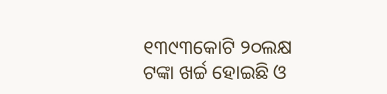୧୩୯୩କୋଟି ୨୦ଲକ୍ଷ ଟଙ୍କା ଖର୍ଚ୍ଚ ହୋଇଛି ଓ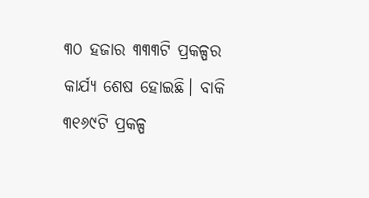୩୦ ହଜାର ୩୩୩ଟି ପ୍ରକଳ୍ପର କାର୍ଯ୍ୟ ଶେଷ ହୋଇଛି। ବାକି ୩୧୬୯ଟି ପ୍ରକଳ୍ପ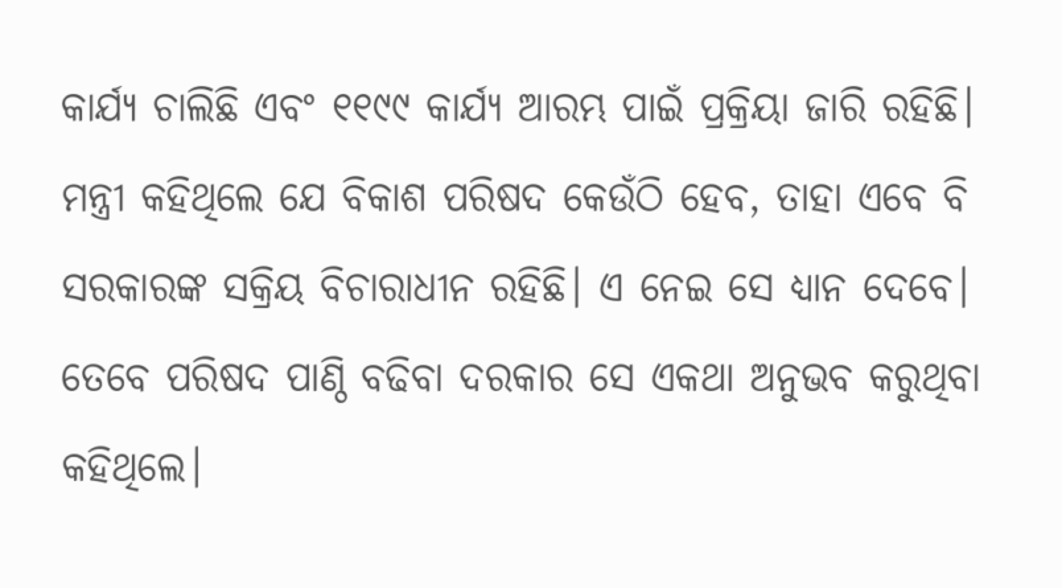କାର୍ଯ୍ୟ ଚାଲିଛି ଏବଂ ୧୧୯୯ କାର୍ଯ୍ୟ ଆରମ୍ଭ ପାଇଁ ପ୍ରକ୍ରିୟା ଜାରି ରହିଛି। ମନ୍ତ୍ରୀ କହିଥିଲେ ଯେ ବିକାଶ ପରିଷଦ କେଉଁଠି ହେବ, ତାହା ଏବେ ବି ସରକାରଙ୍କ ସକ୍ରିୟ ବିଚାରାଧୀନ ରହିଛି। ଏ ନେଇ ସେ ଧ୍ୟାନ ଦେବେ। ତେବେ ପରିଷଦ ପାଣ୍ଠି ବଢିବା ଦରକାର ସେ ଏକଥା ଅନୁଭବ କରୁଥିବା କହିଥିଲେ।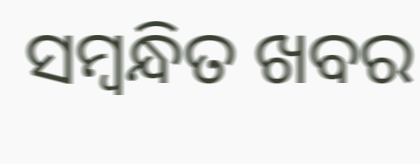ସମ୍ବନ୍ଧିତ ଖବର